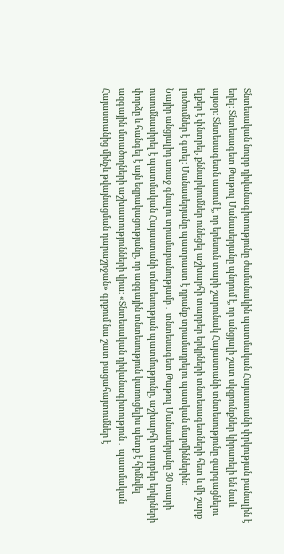Տնտեսական նուրբ դիվանագիտությունը ժամանակին պատմական Հայաստանի փրկության բանալին է եղել։ Տնտեսագետ Թաթուլ Մանասերյանը պնդում է, որ անցյալի շատ սկզբունքներ կիրառելի են նաև այսօր։ Տնտեսագետն ասում է, որ երեսուն տարի շարունակ Հայաստանի տնտեսությունը զարգացնելու ելքեր է փնտրել, քննարկումներ ունեցել աշխարհի տարբեր երկրների տնտեսագետների հետ և մի շարք լուծումներ է գտել։ Մանասերյանը պատրաստ է դրանք տրամադրելու պատկան մարմիններին։
Նայիր անցյալիդ առաջ գնալու տրամաբանությամբ․ տնտեսագետ Թաթուլ Մանասերյանը 30 տարի ուսումնասիրել է պատմական Հայաստանի տնտեսության պատմությունը, աշխարհի տարբեր երկրների փորձը և հանգել է այն եզրակացությանը, որ ազգային տնտեսություն կառուցելիս պետք է հիմնվել ազգային մտածողների աշխատությունների վրա։ «Տնտեսական դիվանագիտություն․ պատմական Հայաստանից մինչև թվայնացման դարաշրջան» գրքում նա շատ բացահայտումներ է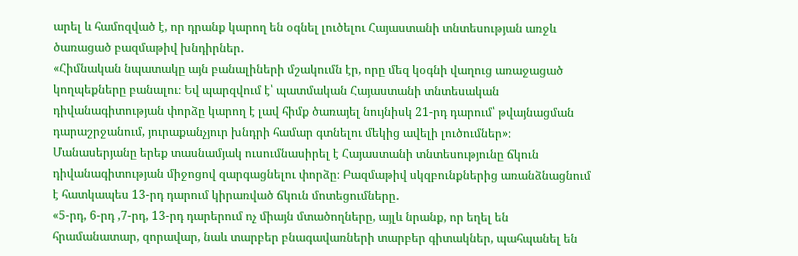արել և համոզված է, որ դրանք կարող են օգնել լուծելու Հայաստանի տնտեսության առջև ծառացած բազմաթիվ խնդիրներ․
«Հիմնական նպատակը այն բանալիների մշակումն էր, որը մեզ կօգնի վաղուց առաջացած կողպեքները բանալու։ Եվ պարզվում է՝ պատմական Հայաստանի տնտեսական դիվանագիտության փորձը կարող է լավ հիմք ծառայել նույնիսկ 21-րդ դարում՝ թվայնացման դարաշրջանում, յուրաքանչյուր խնդրի համար գտնելու մեկից ավելի լուծումներ»։
Մանասերյանը երեք տասնամյակ ուսումնասիրել է Հայաստանի տնտեսությունը ճկուն դիվանագիտության միջոցով զարգացնելու փորձը։ Բազմաթիվ սկզբունքներից առանձնացնում է հատկապես 13-րդ դարում կիրառված ճկուն մոտեցումները․
«5-րդ, 6-րդ ,7-րդ, 13-րդ դարերում ոչ միայն մտածողները, այլև նրանք, որ եղել են հրամանատար, զորավար, նաև տարբեր բնագավառների տարբեր գիտակներ, պահպանել են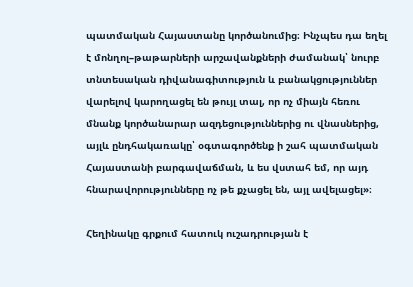պատմական Հայաստանը կործանումից։ Ինչպես դա եղել է մոնղոլ–թաթարների արշավանքների ժամանակ՝ նուրբ տնտեսական դիվանագիտություն և բանակցություններ վարելով կարողացել են թույլ տալ, որ ոչ միայն հեռու մնանք կործանարար ազդեցություններից ու վնասներից, այլև ընդհակառակը՝ օգտագործենք ի շահ պատմական Հայաստանի բարգավաճման, և ես վստահ եմ, որ այդ հնարավորությունները ոչ թե քչացել են, այլ ավելացել»։

Հեղինակը գրքում հատուկ ուշադրության է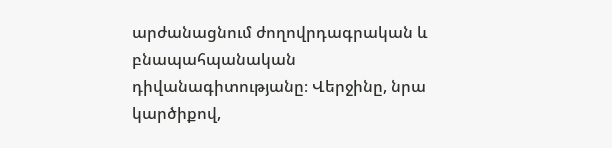արժանացնում ժողովրդագրական և բնապահպանական դիվանագիտությանը։ Վերջինը, նրա կարծիքով,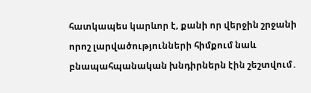հատկապես կարևոր է, քանի որ վերջին շրջանի որոշ լարվածությունների հիմքում նաև բնապահպանական խնդիրներն էին շեշտվում․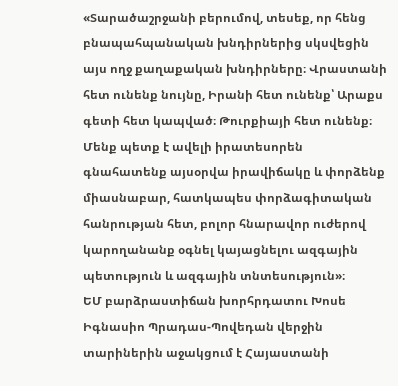«Տարածաշրջանի բերումով, տեսեք, որ հենց բնապահպանական խնդիրներից սկսվեցին այս ողջ քաղաքական խնդիրները։ Վրաստանի հետ ունենք նույնը, Իրանի հետ ունենք՝ Արաքս գետի հետ կապված։ Թուրքիայի հետ ունենք։ Մենք պետք է ավելի իրատեսորեն գնահատենք այսօրվա իրավիճակը և փորձենք միասնաբար, հատկապես փորձագիտական հանրության հետ, բոլոր հնարավոր ուժերով կարողանանք օգնել կայացնելու ազգային պետություն և ազգային տնտեսություն»։
ԵՄ բարձրաստիճան խորհրդատու Խոսե Իգնասիո Պրադաս-Պովեդան վերջին տարիներին աջակցում է Հայաստանի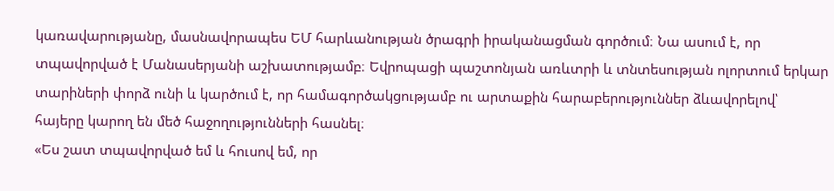կառավարությանը, մասնավորապես ԵՄ հարևանության ծրագրի իրականացման գործում։ Նա ասում է, որ տպավորված է Մանասերյանի աշխատությամբ։ Եվրոպացի պաշտոնյան առևտրի և տնտեսության ոլորտում երկար տարիների փորձ ունի և կարծում է, որ համագործակցությամբ ու արտաքին հարաբերություններ ձևավորելով՝ հայերը կարող են մեծ հաջողությունների հասնել։
«Ես շատ տպավորված եմ և հուսով եմ, որ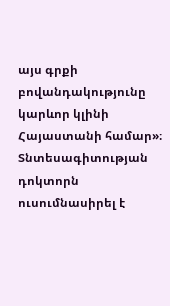այս գրքի բովանդակությունը կարևոր կլինի Հայաստանի համար»։
Տնտեսագիտության դոկտորն ուսումնասիրել է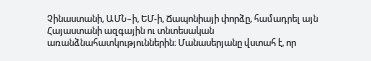Չինաստանի, ԱՄՆ–ի, ԵՄ-ի, Ճապոնիայի փորձը, համադրել այն Հայաստանի ազգային ու տնտեսական առանձնահատկություններին։ Մանասերյանը վստահ է, որ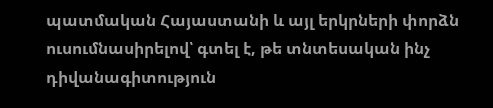պատմական Հայաստանի և այլ երկրների փորձն ուսումնասիրելով՝ գտել է, թե տնտեսական ինչ դիվանագիտություն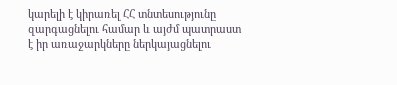կարելի է կիրառել ՀՀ տնտեսությունը զարգացնելու համար և այժմ պատրաստ է իր առաջարկները ներկայացնելու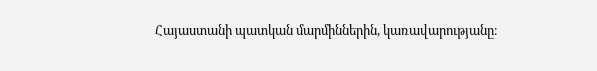Հայաստանի պատկան մարմիններին, կառավարությանը։